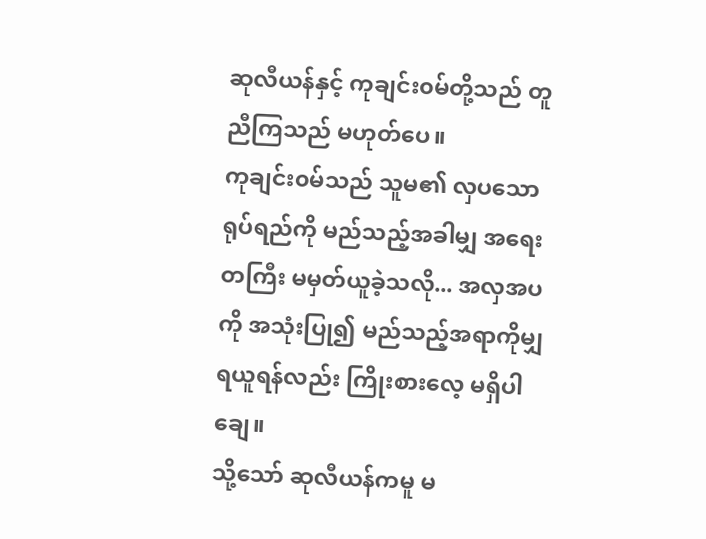ဆုလီယန်နှင့် ကုချင်း၀မ်တို့သည် တူညီကြသည် မဟုတ်ပေ။
ကုချင်း၀မ်သည် သူမ၏ လှပသော ရုပ်ရည်ကို မည်သည့်အခါမျှ အရေးတကြီး မမှတ်ယူခဲ့သလို... အလှအပကို အသုံးပြု၍ မည်သည့်အရာကိုမျှ ရယူရန်လည်း ကြိုးစားလေ့ မရှိပါချေ။
သို့သော် ဆုလီယန်ကမူ မ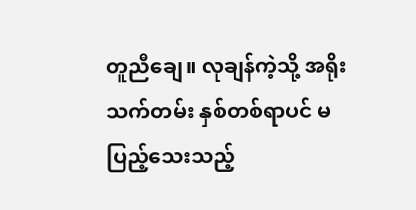တူညီချေ။ လုချန်ကဲ့သို့ အရိုးသက်တမ်း နှစ်တစ်ရာပင် မပြည့်သေးသည့်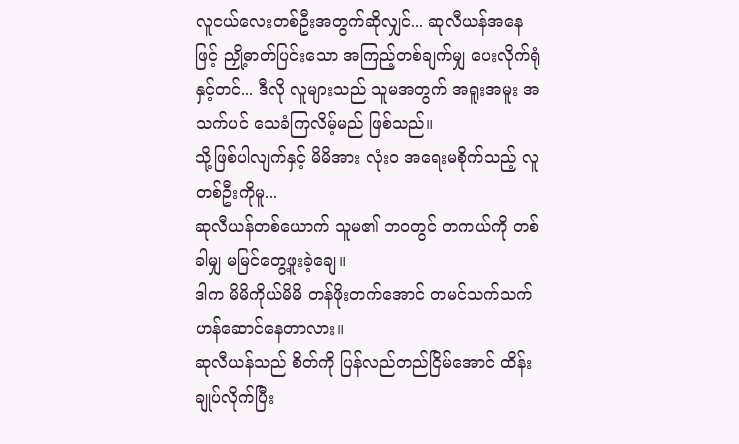လူငယ်လေးတစ်ဦးအတွက်ဆိုလျှင်... ဆုလီယန်အနေဖြင့် ညှို့ဓာတ်ပြင်းသော အကြည့်တစ်ချက်မျှ ပေးလိုက်ရုံနှင့်တင်... ဒီလို လူများသည် သူမအတွက် အရူးအမူး အသက်ပင် သေခံကြလိမ့်မည် ဖြစ်သည်။
သို့ဖြစ်ပါလျက်နှင့် မိမိအား လုံးဝ အရေးမစိုက်သည့် လူတစ်ဦးကိုမူ...
ဆုလီယန်တစ်ယောက် သူမ၏ ဘဝတွင် တကယ်ကို တစ်ခါမျှ မမြင်တွေ့ဖူးခဲ့ချေ။
ဒါက မိမိကိုယ်မိမိ တန်ဖိုးတက်အောင် တမင်သက်သက် ဟန်ဆောင်နေတာလား။
ဆုလီယန်သည် စိတ်ကို ပြန်လည်တည်ငြိမ်အောင် ထိန်းချုပ်လိုက်ပြီး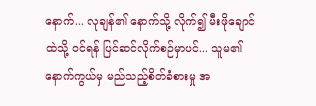နောက်... လုချန်၏ နောက်သို့ လိုက်၍ မီးဖိုချောင်ထဲသို့ ဝင်ရန် ပြင်ဆင်လိုက်စဉ်မှာပင်... သူမ၏ နောက်ကွယ်မှ မည်သည့်စိတ်ခံစားမှု အ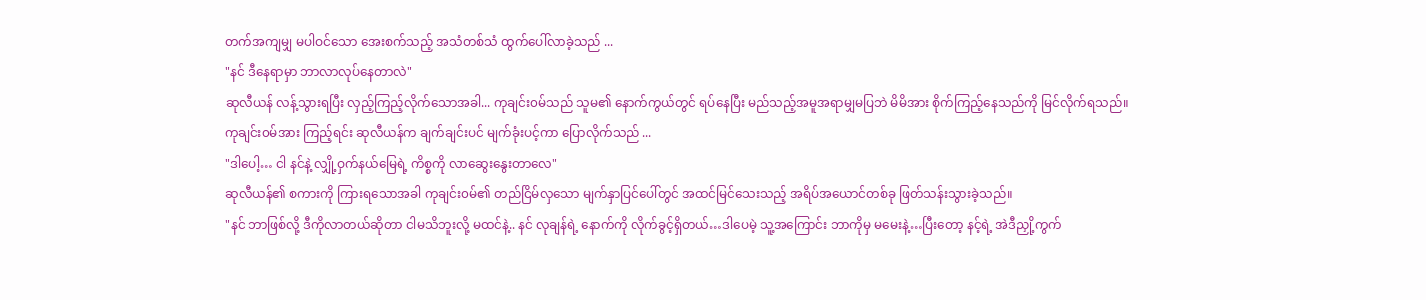တက်အကျမျှ မပါဝင်သော အေးစက်သည့် အသံတစ်သံ ထွက်ပေါ်လာခဲ့သည် ...
"နင် ဒီနေရာမှာ ဘာလာလုပ်နေတာလဲ"
ဆုလီယန် လန့်သွားရပြီး လှည့်ကြည့်လိုက်သောအခါ... ကုချင်း၀မ်သည် သူမ၏ နောက်ကွယ်တွင် ရပ်နေပြီး မည်သည့်အမူအရာမျှမပြဘဲ မိမိအား စိုက်ကြည့်နေသည်ကို မြင်လိုက်ရသည်။
ကုချင်း၀မ်အား ကြည့်ရင်း ဆုလီယန်က ချက်ချင်းပင် မျက်ခုံးပင့်ကာ ပြောလိုက်သည် ...
"ဒါပေါ့… ငါ နင်နဲ့ လျှို့ဝှက်နယ်မြေရဲ့ ကိစ္စကို လာဆွေးနွေးတာလေ"
ဆုလီယန်၏ စကားကို ကြားရသောအခါ ကုချင်း၀မ်၏ တည်ငြိမ်လှသော မျက်နှာပြင်ပေါ်တွင် အထင်မြင်သေးသည့် အရိပ်အယောင်တစ်ခု ဖြတ်သန်းသွားခဲ့သည်။
"နင် ဘာဖြစ်လို့ ဒီကိုလာတယ်ဆိုတာ ငါမသိဘူးလို့ မထင်နဲ့.. နင် လုချန်ရဲ့ နောက်ကို လိုက်ခွင့်ရှိတယ်…ဒါပေမဲ့ သူ့အကြောင်း ဘာကိုမှ မမေးနဲ့…ပြီးတော့ နင့်ရဲ့ အဲဒီညှို့ကွက်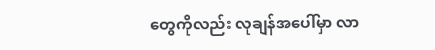တွေကိုလည်း လုချန်အပေါ်မှာ လာ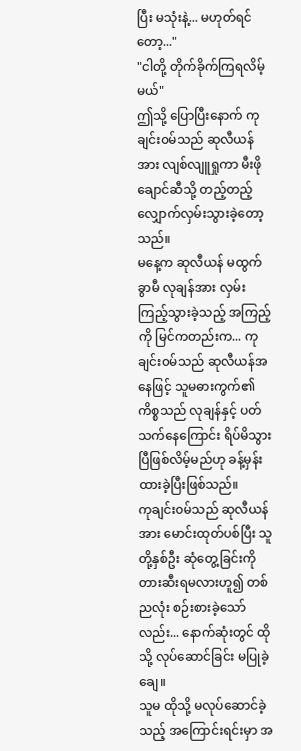ပြီး မသုံးနဲ့... မဟုတ်ရင်တော့..."
"ငါတို့ တိုက်ခိုက်ကြရလိမ့်မယ်"
ဤသို့ ပြောပြီးနောက် ကုချင်း၀မ်သည် ဆုလီယန်အား လျစ်လျူရှုကာ မီးဖိုချောင်ဆီသို့ တည့်တည့် လျှောက်လှမ်းသွားခဲ့တော့သည်။
မနေ့က ဆုလီယန် မထွက်ခွာမီ လုချန်အား လှမ်းကြည့်သွားခဲ့သည့် အကြည့်ကို မြင်ကတည်းက... ကုချင်း၀မ်သည် ဆုလီယန်အနေဖြင့် သူမဓားကွက်၏ ကိစ္စသည် လုချန်နှင့် ပတ်သက်နေကြောင်း ရိပ်မိသွားပြီဖြစ်လိမ့်မည်ဟု ခန့်မှန်းထားခဲ့ပြီးဖြစ်သည်။
ကုချင်း၀မ်သည် ဆုလီယန်အား မောင်းထုတ်ပစ်ပြီး သူတို့နှစ်ဦး ဆုံတွေ့ခြင်းကို တားဆီးရမလားဟူ၍ တစ်ညလုံး စဉ်းစားခဲ့သော်လည်း... နောက်ဆုံးတွင် ထိုသို့ လုပ်ဆောင်ခြင်း မပြုခဲ့ချေ။
သူမ ထိုသို့ မလုပ်ဆောင်ခဲ့သည့် အကြောင်းရင်းမှာ အ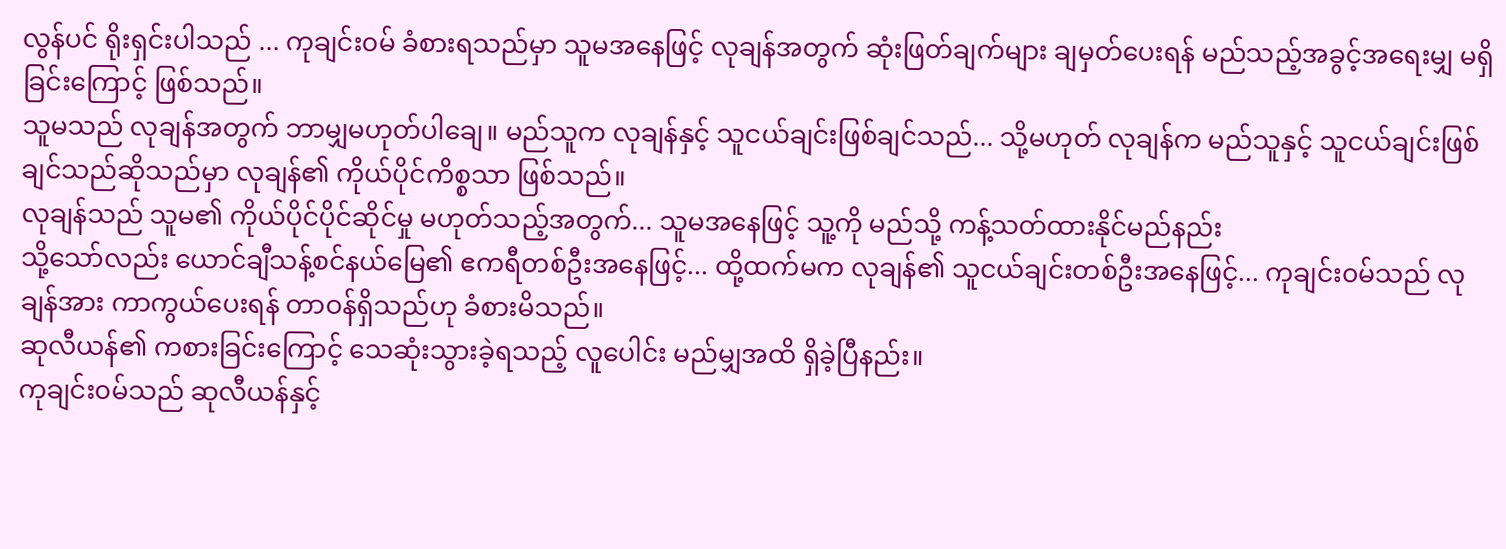လွန်ပင် ရိုးရှင်းပါသည် ... ကုချင်း၀မ် ခံစားရသည်မှာ သူမအနေဖြင့် လုချန်အတွက် ဆုံးဖြတ်ချက်များ ချမှတ်ပေးရန် မည်သည့်အခွင့်အရေးမျှ မရှိခြင်းကြောင့် ဖြစ်သည်။
သူမသည် လုချန်အတွက် ဘာမျှမဟုတ်ပါချေ။ မည်သူက လုချန်နှင့် သူငယ်ချင်းဖြစ်ချင်သည်... သို့မဟုတ် လုချန်က မည်သူနှင့် သူငယ်ချင်းဖြစ်ချင်သည်ဆိုသည်မှာ လုချန်၏ ကိုယ်ပိုင်ကိစ္စသာ ဖြစ်သည်။
လုချန်သည် သူမ၏ ကိုယ်ပိုင်ပိုင်ဆိုင်မှု မဟုတ်သည့်အတွက်... သူမအနေဖြင့် သူ့ကို မည်သို့ ကန့်သတ်ထားနိုင်မည်နည်း
သို့သော်လည်း ယောင်ချီသန့်စင်နယ်မြေ၏ ဧကရီတစ်ဦးအနေဖြင့်... ထို့ထက်မက လုချန်၏ သူငယ်ချင်းတစ်ဦးအနေဖြင့်... ကုချင်း၀မ်သည် လုချန်အား ကာကွယ်ပေးရန် တာဝန်ရှိသည်ဟု ခံစားမိသည်။
ဆုလီယန်၏ ကစားခြင်းကြောင့် သေဆုံးသွားခဲ့ရသည့် လူပေါင်း မည်မျှအထိ ရှိခဲ့ပြီနည်း။
ကုချင်း၀မ်သည် ဆုလီယန်နှင့်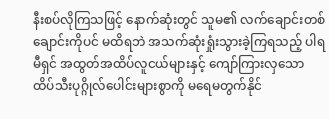နီးစပ်လိုကြသဖြင့် နောက်ဆုံးတွင် သူမ၏ လက်ချောင်းတစ်ချောင်းကိုပင် မထိရဘဲ အသက်ဆုံးရှုံးသွားခဲ့ကြရသည့် ပါရမီရှင် အထွတ်အထိပ်လူငယ်များနှင့် ကျော်ကြားလှသော ထိပ်သီးပုဂ္ဂိုလ်ပေါင်းများစွာကို မရေမတွက်နိုင်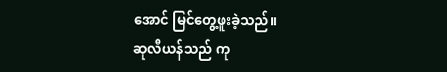အောင် မြင်တွေ့ဖူးခဲ့သည်။
ဆုလီယန်သည် ကု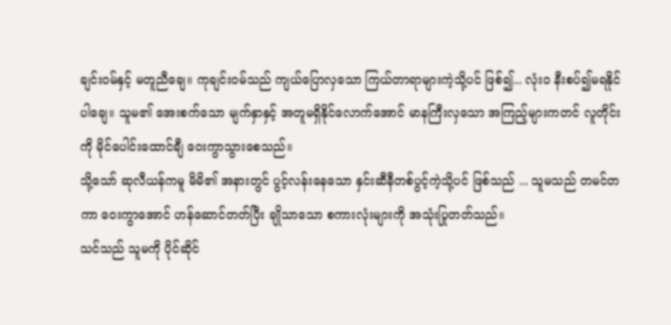ချင်း၀မ်နှင့် မတူညီချေ။ ကုချင်း၀မ်သည် ကျယ်ပြောလှသော ကြယ်တာရာများကဲ့သို့ပင် ဖြစ်၍... လုံးဝ နီးစပ်၍မရနိုင်ပါချေ။ သူမ၏ အေးစက်သော မျက်နှာနှင့် အတူမရှိနိုင်လောက်အောင် မာနကြီးလှသော အကြည့်များကတင် လူတိုင်းကို မိုင်ပေါင်းထောင်ချီ ဝေးကွာသွားစေသည်။
သို့သော် ဆုလီယန်ကမူ မိမိ၏ အနားတွင် ပွင့်လန်းနေသော နှင်းဆီနီတစ်ပွင့်ကဲ့သို့ပင် ဖြစ်သည် ... သူမသည် တမင်တကာ ဝေးကွာအောင် ဟန်ဆောင်တတ်ပြီး ချိုသာသော စကားလုံးများကို အသုံးပြုတတ်သည်။
သင်သည် သူမကို ပိုင်ဆိုင်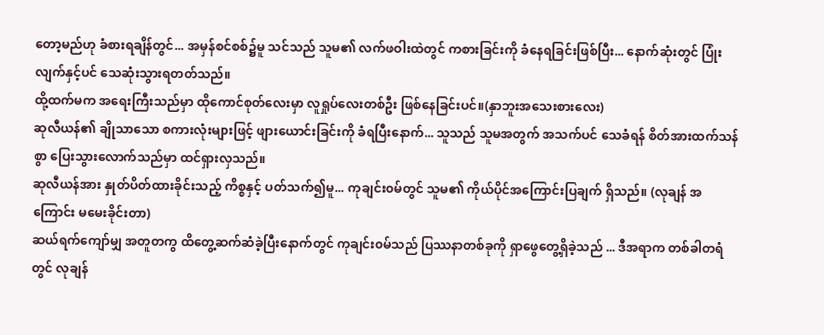တော့မည်ဟု ခံစားရချိန်တွင်... အမှန်စင်စစ်၌မူ သင်သည် သူမ၏ လက်ဖဝါးထဲတွင် ကစားခြင်းကို ခံနေရခြင်းဖြစ်ပြီး... နောက်ဆုံးတွင် ပြုံးလျက်နှင့်ပင် သေဆုံးသွားရတတ်သည်။
ထို့ထက်မက အရေးကြီးသည်မှာ ထိုကောင်စုတ်လေးမှာ လူရှုပ်လေးတစ်ဦး ဖြစ်နေခြင်းပင်။(နှာဘူးအသေးစားလေး)
ဆုလီယန်၏ ချိုသာသော စကားလုံးများဖြင့် ဖျားယောင်းခြင်းကို ခံရပြီးနောက်... သူသည် သူမအတွက် အသက်ပင် သေခံရန် စိတ်အားထက်သန်စွာ ပြေးသွားလောက်သည်မှာ ထင်ရှားလှသည်။
ဆုလီယန်အား နှုတ်ပိတ်ထားခိုင်းသည့် ကိစ္စနှင့် ပတ်သက်၍မူ... ကုချင်း၀မ်တွင် သူမ၏ ကိုယ်ပိုင်အကြောင်းပြချက် ရှိသည်။ (လုချန် အကြောင်း မမေးခိုင်းတာ)
ဆယ်ရက်ကျော်မျှ အတူတကွ ထိတွေ့ဆက်ဆံခဲ့ပြီးနောက်တွင် ကုချင်း၀မ်သည် ပြဿနာတစ်ခုကို ရှာဖွေတွေ့ရှိခဲ့သည် ... ဒီအရာက တစ်ခါတရံတွင် လုချန်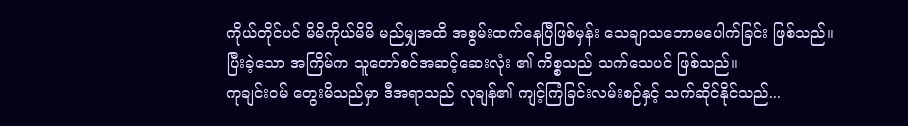ကိုယ်တိုင်ပင် မိမိကိုယ်မိမိ မည်မျှအထိ အစွမ်းထက်နေပြီဖြစ်မှန်း သေချာသဘောမပေါက်ခြင်း ဖြစ်သည်။
ပြီးခဲ့သော အကြိမ်က သူတော်စင်အဆင့်ဆေးလုံး ၏ ကိစ္စသည် သက်သေပင် ဖြစ်သည်။
ကုချင်း၀မ် တွေးမိသည်မှာ ဒီအရာသည် လုချန်၏ ကျင့်ကြံခြင်းလမ်းစဉ်နှင့် သက်ဆိုင်နိုင်သည်...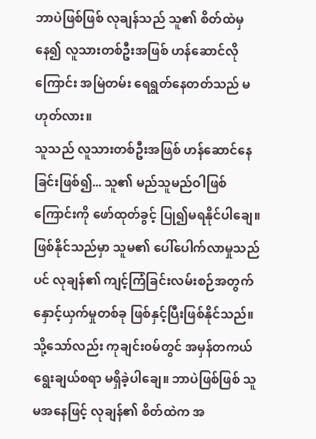ဘာပဲဖြစ်ဖြစ် လုချန်သည် သူ၏ စိတ်ထဲမှနေ၍ လူသားတစ်ဦးအဖြစ် ဟန်ဆောင်လိုကြောင်း အမြဲတမ်း ရေရွတ်နေတတ်သည် မဟုတ်လား။
သူသည် လူသားတစ်ဦးအဖြစ် ဟန်ဆောင်နေခြင်းဖြစ်၍... သူ၏ မည်သူမည်ဝါဖြစ်ကြောင်းကို ဖော်ထုတ်ခွင့် ပြု၍မရနိုင်ပါချေ။
ဖြစ်နိုင်သည်မှာ သူမ၏ ပေါ်ပေါက်လာမှုသည်ပင် လုချန်၏ ကျင့်ကြံခြင်းလမ်းစဉ်အတွက် နှောင့်ယှက်မှုတစ်ခု ဖြစ်နှင့်ပြီးဖြစ်နိုင်သည်။
သို့သော်လည်း ကုချင်း၀မ်တွင် အမှန်တကယ် ရွေးချယ်စရာ မရှိခဲ့ပါချေ။ ဘာပဲဖြစ်ဖြစ် သူမအနေဖြင့် လုချန်၏ စိတ်ထဲက အ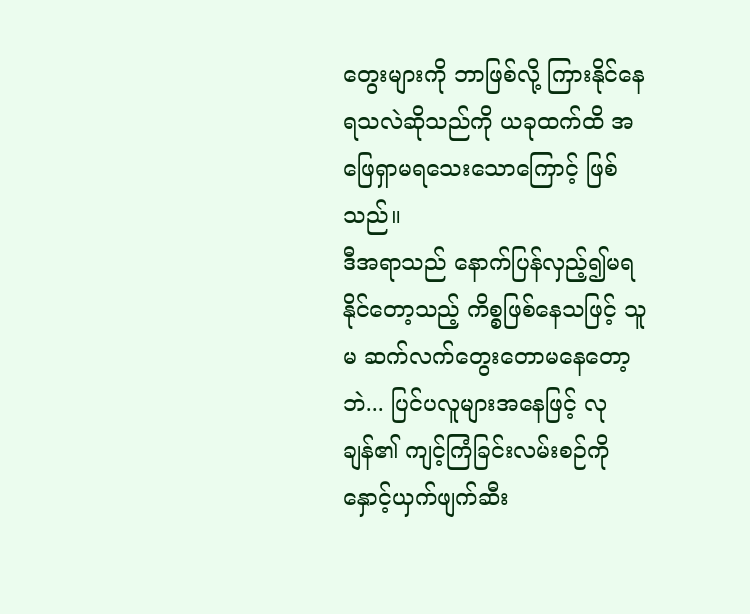တွေးများကို ဘာဖြစ်လို့ ကြားနိုင်နေရသလဲဆိုသည်ကို ယခုထက်ထိ အဖြေရှာမရသေးသောကြောင့် ဖြစ်သည်။
ဒီအရာသည် နောက်ပြန်လှည့်၍မရနိုင်တော့သည့် ကိစ္စဖြစ်နေသဖြင့် သူမ ဆက်လက်တွေးတောမနေတော့ဘဲ... ပြင်ပလူများအနေဖြင့် လုချန်၏ ကျင့်ကြံခြင်းလမ်းစဉ်ကို နှောင့်ယှက်ဖျက်ဆီး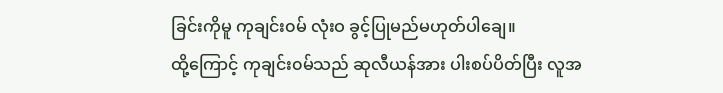ခြင်းကိုမူ ကုချင်း၀မ် လုံးဝ ခွင့်ပြုမည်မဟုတ်ပါချေ။
ထို့ကြောင့် ကုချင်း၀မ်သည် ဆုလီယန်အား ပါးစပ်ပိတ်ပြီး လူအ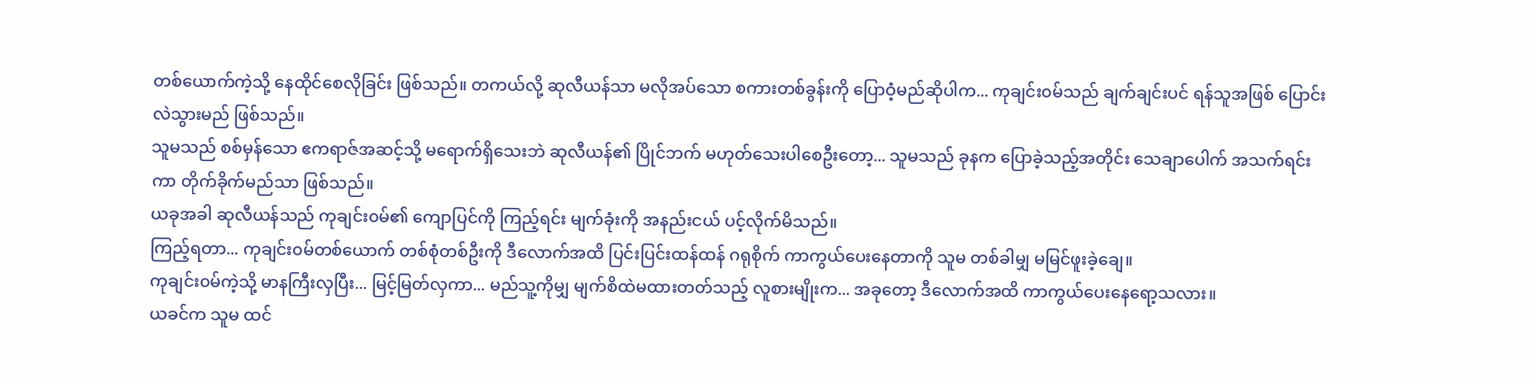တစ်ယောက်ကဲ့သို့ နေထိုင်စေလိုခြင်း ဖြစ်သည်။ တကယ်လို့ ဆုလီယန်သာ မလိုအပ်သော စကားတစ်ခွန်းကို ပြောဝံ့မည်ဆိုပါက... ကုချင်း၀မ်သည် ချက်ချင်းပင် ရန်သူအဖြစ် ပြောင်းလဲသွားမည် ဖြစ်သည်။
သူမသည် စစ်မှန်သော ဧကရာဇ်အဆင့်သို့ မရောက်ရှိသေးဘဲ ဆုလီယန်၏ ပြိုင်ဘက် မဟုတ်သေးပါစေဦးတော့... သူမသည် ခုနက ပြောခဲ့သည့်အတိုင်း သေချာပေါက် အသက်ရင်းကာ တိုက်ခိုက်မည်သာ ဖြစ်သည်။
ယခုအခါ ဆုလီယန်သည် ကုချင်း၀မ်၏ ကျောပြင်ကို ကြည့်ရင်း မျက်ခုံးကို အနည်းငယ် ပင့်လိုက်မိသည်။
ကြည့်ရတာ... ကုချင်း၀မ်တစ်ယောက် တစ်စုံတစ်ဦးကို ဒီလောက်အထိ ပြင်းပြင်းထန်ထန် ဂရုစိုက် ကာကွယ်ပေးနေတာကို သူမ တစ်ခါမျှ မမြင်ဖူးခဲ့ချေ။
ကုချင်း၀မ်ကဲ့သို့ မာနကြီးလှပြီး... မြင့်မြတ်လှကာ... မည်သူ့ကိုမျှ မျက်စိထဲမထားတတ်သည့် လူစားမျိုးက... အခုတော့ ဒီလောက်အထိ ကာကွယ်ပေးနေရော့သလား။
ယခင်က သူမ ထင်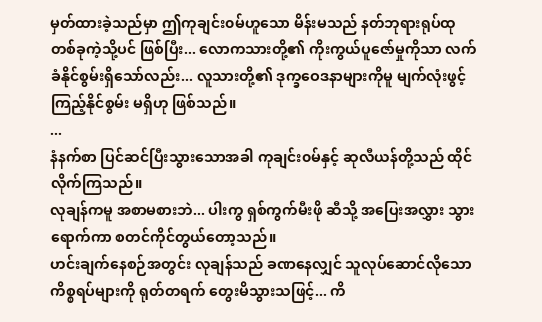မှတ်ထားခဲ့သည်မှာ ဤကုချင်း၀မ်ဟူသော မိန်းမသည် နတ်ဘုရားရုပ်ထုတစ်ခုကဲ့သို့ပင် ဖြစ်ပြီး... လောကသားတို့၏ ကိုးကွယ်ပူဇော်မှုကိုသာ လက်ခံနိုင်စွမ်းရှိသော်လည်း... လူသားတို့၏ ဒုက္ခဝေဒနာများကိုမူ မျက်လုံးဖွင့်ကြည့်နိုင်စွမ်း မရှိဟု ဖြစ်သည်။
...
နံနက်စာ ပြင်ဆင်ပြီးသွားသောအခါ ကုချင်း၀မ်နှင့် ဆုလီယန်တို့သည် ထိုင်လိုက်ကြသည်။
လုချန်ကမူ အစာမစားဘဲ... ပါးကွ ရှစ်ကွက်မီးဖို ဆီသို့ အပြေးအလွှား သွားရောက်ကာ စတင်ကိုင်တွယ်တော့သည်။
ဟင်းချက်နေစဉ်အတွင်း လုချန်သည် ခဏနေလျှင် သူလုပ်ဆောင်လိုသော ကိစ္စရပ်များကို ရုတ်တရက် တွေးမိသွားသဖြင့်... ကိ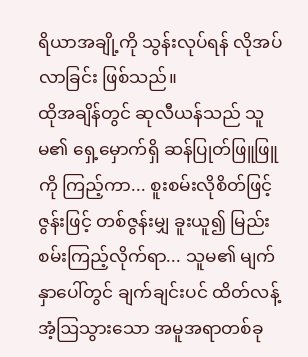ရိယာအချို့ကို သွန်းလုပ်ရန် လိုအပ်လာခြင်း ဖြစ်သည်။
ထိုအချိန်တွင် ဆုလီယန်သည် သူမ၏ ရှေ့မှောက်ရှိ ဆန်ပြုတ်ဖြူဖြူကို ကြည့်ကာ... စူးစမ်းလိုစိတ်ဖြင့် ဇွန်းဖြင့် တစ်ဇွန်းမျှ ခူးယူ၍ မြည်းစမ်းကြည့်လိုက်ရာ... သူမ၏ မျက်နှာပေါ်တွင် ချက်ချင်းပင် ထိတ်လန့်အံ့ဩသွားသော အမူအရာတစ်ခု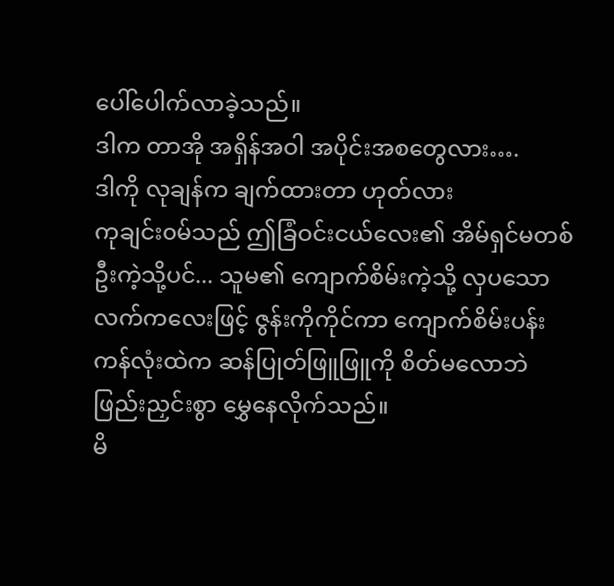ပေါ်ပေါက်လာခဲ့သည်။
ဒါက တာအို အရှိန်အဝါ အပိုင်းအစတွေလား….
ဒါကို လုချန်က ချက်ထားတာ ဟုတ်လား
ကုချင်း၀မ်သည် ဤခြံဝင်းငယ်လေး၏ အိမ်ရှင်မတစ်ဦးကဲ့သို့ပင်... သူမ၏ ကျောက်စိမ်းကဲ့သို့ လှပသော လက်ကလေးဖြင့် ဇွန်းကိုကိုင်ကာ ကျောက်စိမ်းပန်းကန်လုံးထဲက ဆန်ပြုတ်ဖြူဖြူကို စိတ်မလောဘဲ ဖြည်းညှင်းစွာ မွှေနေလိုက်သည်။
မိ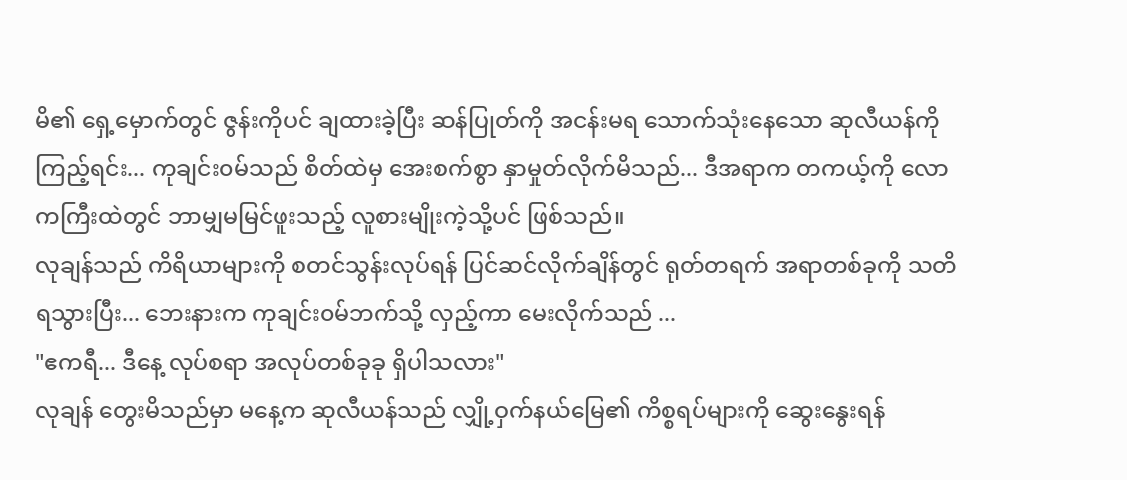မိ၏ ရှေ့မှောက်တွင် ဇွန်းကိုပင် ချထားခဲ့ပြီး ဆန်ပြုတ်ကို အငန်းမရ သောက်သုံးနေသော ဆုလီယန်ကို ကြည့်ရင်း... ကုချင်း၀မ်သည် စိတ်ထဲမှ အေးစက်စွာ နှာမှုတ်လိုက်မိသည်... ဒီအရာက တကယ့်ကို လောကကြီးထဲတွင် ဘာမျှမမြင်ဖူးသည့် လူစားမျိုးကဲ့သို့ပင် ဖြစ်သည်။
လုချန်သည် ကိရိယာများကို စတင်သွန်းလုပ်ရန် ပြင်ဆင်လိုက်ချိန်တွင် ရုတ်တရက် အရာတစ်ခုကို သတိရသွားပြီး... ဘေးနားက ကုချင်း၀မ်ဘက်သို့ လှည့်ကာ မေးလိုက်သည် ...
"ဧကရီ... ဒီနေ့ လုပ်စရာ အလုပ်တစ်ခုခု ရှိပါသလား"
လုချန် တွေးမိသည်မှာ မနေ့က ဆုလီယန်သည် လျှို့ဝှက်နယ်မြေ၏ ကိစ္စရပ်များကို ဆွေးနွေးရန်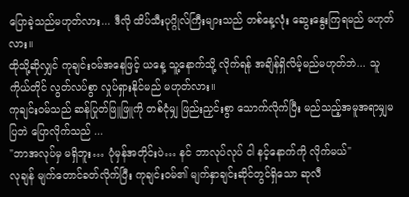ပြောခဲ့သည်မဟုတ်လား... ဒီလို ထိပ်သီးပုဂ္ဂိုလ်ကြီးများသည် တစ်နေ့လုံး ဆွေးနွေးကြရမည် မဟုတ်လား။
ထိုသို့ဆိုလျှင် ကုချင်း၀မ်အနေဖြင့် ယနေ့ သူ့နောက်သို့ လိုက်ရန် အချိန်ရှိလိမ့်မည်မဟုတ်ဘဲ... သူကိုယ်တိုင် လွတ်လပ်စွာ လှုပ်ရှားနိုင်မည် မဟုတ်လား။
ကုချင်း၀မ်သည် ဆန်ပြုတ်ဖြူဖြူကို တစ်ငုံမျှ ဖြည်းညှင်းစွာ သောက်လိုက်ပြီး မည်သည့်အမူအရာမျှမပြဘဲ ပြောလိုက်သည် ...
"ဘာအလုပ်မှ မရှိဘူး… ပုံမှန်အတိုင်းပဲ… နင် ဘာလုပ်လုပ် ငါ နင့်နောက်ကို လိုက်မယ်"
လုချန် မျက်တောင်ခတ်လိုက်ပြီး ကုချင်း၀မ်၏ မျက်နှာချင်းဆိုင်တွင်ရှိသော ဆုလီ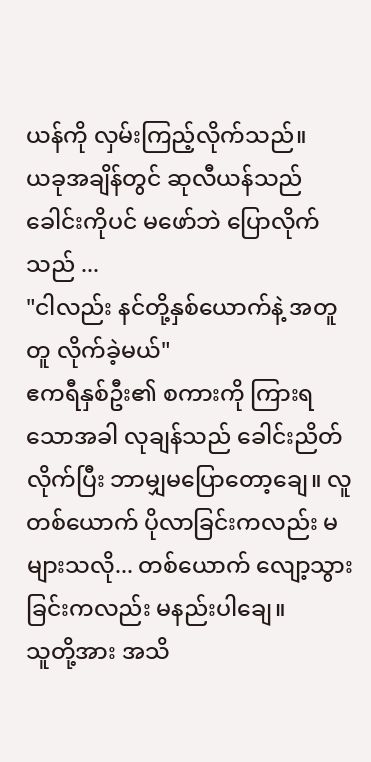ယန်ကို လှမ်းကြည့်လိုက်သည်။
ယခုအချိန်တွင် ဆုလီယန်သည် ခေါင်းကိုပင် မဖော်ဘဲ ပြောလိုက်သည် ...
"ငါလည်း နင်တို့နှစ်ယောက်နဲ့ အတူတူ လိုက်ခဲ့မယ်"
ဧကရီနှစ်ဦး၏ စကားကို ကြားရသောအခါ လုချန်သည် ခေါင်းညိတ်လိုက်ပြီး ဘာမျှမပြောတော့ချေ။ လူတစ်ယောက် ပိုလာခြင်းကလည်း မများသလို... တစ်ယောက် လျော့သွားခြင်းကလည်း မနည်းပါချေ။
သူတို့အား အသိ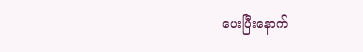ပေးပြီးနောက်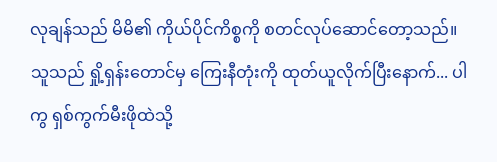လုချန်သည် မိမိ၏ ကိုယ်ပိုင်ကိစ္စကို စတင်လုပ်ဆောင်တော့သည်။
သူသည် ရှို့ရှန်းတောင်မှ ကြေးနီတုံးကို ထုတ်ယူလိုက်ပြီးနောက်... ပါကွ ရှစ်ကွက်မီးဖိုထဲသို့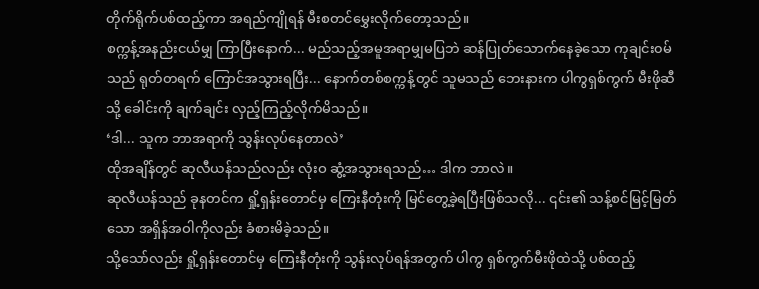တိုက်ရိုက်ပစ်ထည့်ကာ အရည်ကျိုရန် မီးစတင်မွှေးလိုက်တော့သည်။
စက္ကန့်အနည်းငယ်မျှ ကြာပြီးနောက်... မည်သည့်အမူအရာမျှမပြဘဲ ဆန်ပြုတ်သောက်နေခဲ့သော ကုချင်း၀မ်သည် ရုတ်တရက် ကြောင်အသွားရပြီး... နောက်တစ်စက္ကန့်တွင် သူမသည် ဘေးနားက ပါကွရှစ်ကွက် မီးဖိုဆီသို့ ခေါင်းကို ချက်ချင်း လှည့်ကြည့်လိုက်မိသည်။
‘ဒါ... သူက ဘာအရာကို သွန်းလုပ်နေတာလဲ’
ထိုအချိန်တွင် ဆုလီယန်သည်လည်း လုံးဝ ဆွံ့အသွားရသည်… ဒါက ဘာလဲ။
ဆုလီယန်သည် ခုနတင်က ရှို့ရှန်းတောင်မှ ကြေးနီတုံးကို မြင်တွေ့ခဲ့ရပြီးဖြစ်သလို... ၎င်း၏ သန့်စင်မြင့်မြတ်သော အရှိန်အဝါကိုလည်း ခံစားမိခဲ့သည်။
သို့သော်လည်း ရှို့ရှန်းတောင်မှ ကြေးနီတုံးကို သွန်းလုပ်ရန်အတွက် ပါကွ ရှစ်ကွက်မီးဖိုထဲသို့ ပစ်ထည့်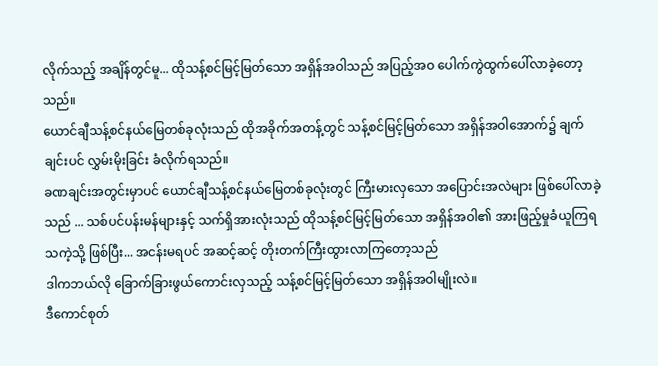လိုက်သည့် အချိန်တွင်မူ... ထိုသန့်စင်မြင့်မြတ်သော အရှိန်အဝါသည် အပြည့်အဝ ပေါက်ကွဲထွက်ပေါ်လာခဲ့တော့သည်။
ယောင်ချီသန့်စင်နယ်မြေတစ်ခုလုံးသည် ထိုအခိုက်အတန့်တွင် သန့်စင်မြင့်မြတ်သော အရှိန်အဝါအောက်၌ ချက်ချင်းပင် လွှမ်းမိုးခြင်း ခံလိုက်ရသည်။
ခဏချင်းအတွင်းမှာပင် ယောင်ချီသန့်စင်နယ်မြေတစ်ခုလုံးတွင် ကြီးမားလှသော အပြောင်းအလဲများ ဖြစ်ပေါ်လာခဲ့သည် ... သစ်ပင်ပန်းမန်များနှင့် သက်ရှိအားလုံးသည် ထိုသန့်စင်မြင့်မြတ်သော အရှိန်အဝါ၏ အားဖြည့်မှုခံယူကြရသကဲ့သို့ ဖြစ်ပြီး... အငန်းမရပင် အဆင့်ဆင့် တိုးတက်ကြီးထွားလာကြတော့သည်
ဒါကဘယ်လို ခြောက်ခြားဖွယ်ကောင်းလှသည့် သန့်စင်မြင့်မြတ်သော အရှိန်အဝါမျိုးလဲ။
ဒီကောင်စုတ်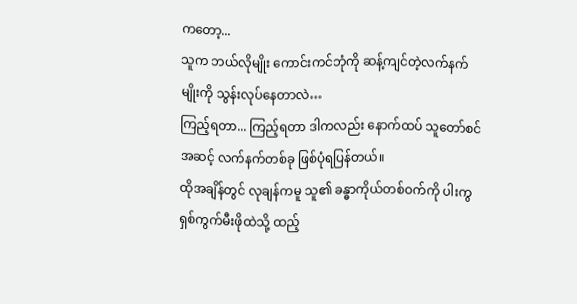ကတော့...
သူက ဘယ်လိုမျိုး ကောင်းကင်ဘုံကို ဆန့်ကျင်တဲ့လက်နက် မျိုးကို သွန်းလုပ်နေတာလဲ…
ကြည့်ရတာ... ကြည့်ရတာ ဒါကလည်း နောက်ထပ် သူတော်စင်အဆင့် လက်နက်တစ်ခု ဖြစ်ပုံရပြန်တယ်။
ထိုအချိန်တွင် လုချန်ကမူ သူ၏ ခန္ဓာကိုယ်တစ်ဝက်ကို ပါးကွ ရှစ်ကွက်မီးဖိုထဲသို့ ထည့်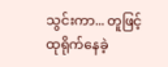သွင်းကာ... တူဖြင့် ထုရိုက်နေခဲ့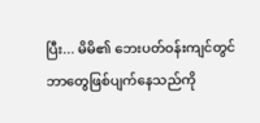ပြီး... မိမိ၏ ဘေးပတ်ဝန်းကျင်တွင် ဘာတွေဖြစ်ပျက်နေသည်ကို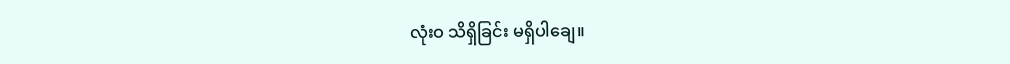လုံးဝ သိရှိခြင်း မရှိပါချေ။